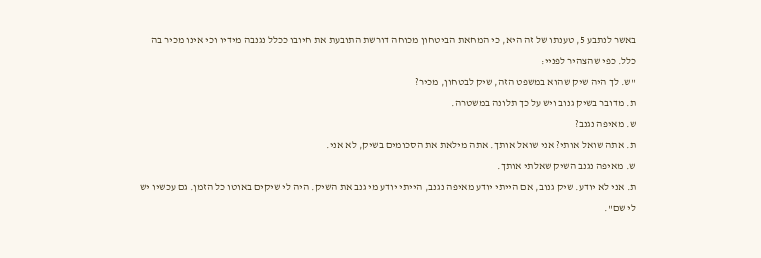באשר לנתבע 5, טענתו של זה היא, כי המחאת הביטחון מכוחה דורשת התובעת את חיובו ככלל נגנבה מידיו וכי אינו מכיר בה כלל. כפי שהצהיר לפניי:
"ש. לך היה שיק שהוא במשפט הזה, שיק לבטחון, מכיר?
ת. מדובר בשיק גנוב ויש על כך תלונה במשטרה.
ש. מאיפה נגנב?
ת. אתה שואל אותי? אני שואל אותך. אתה מילאת את הסכומים בשיק, לא אני.
ש. מאיפה נגנב השיק שאלתי אותך.
ת. אני לא יודע. שיק גנוב, אם הייתי יודע מאיפה נגנב, הייתי יודע מי גנב את השיק. היה לי שיקים באוטו כל הזמן. גם עכשיו יש לי שם".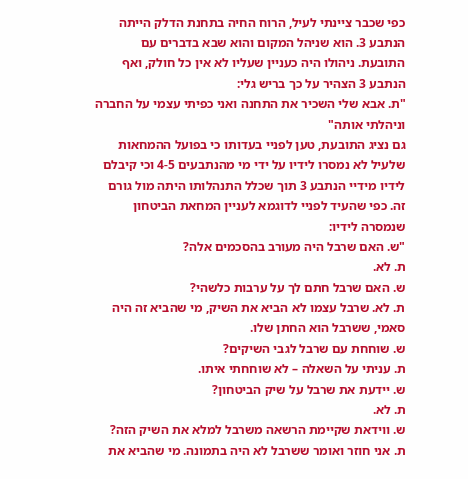כפי שכבר ציינתי לעיל, הרוח החיה בתחנת הדלק הייתה הנתבע 3. הוא שניהל המקום והוא שבא בדברים עם התובעת. ניהולו היה כעניין שעליו לא אין כל חולק, ואף הנתבע 3 הצהיר על כך בריש גלי:
"ת. אבא שלי השכיר את התחנה ואני כפיתי עצמי על החברה וניהלתי אותה"
גם נציג התובעת, טען לפניי בעדותו כי בפועל ההמחאות שלעיל לא נמסרו לידיו על ידי מי מהנתבעים 4-5 וכי קיבלם לידיו מידיי הנתבע 3 תוך שכלל התנהלותו היתה מול גורם זה. כפי שהעיד לפניי לדוגמא לעניין המחאת הביטחון שנמסרה לידיו:
"ש. האם שרבל היה מעורב בהסכמים אלה?
ת. לא.
ש. האם שרבל חתם לך על ערבות כלשהי?
ת. לא. שרבל עצמו לא הביא את השיק, מי שהביא זה היה סאמי, ששרבל הוא החתן שלו.
ש. שוחחת עם שרבל לגבי השיקים?
ת. עניתי על השאלה – לא שוחחתי איתו.
ש. יידעת את שרבל על שיק הביטחון?
ת. לא.
ש. ווידאת שקיימת הרשאה משרבל למלא את השיק הזה?
ת. אני חוזר ואומר ששרבל לא היה בתמונה. מי שהביא את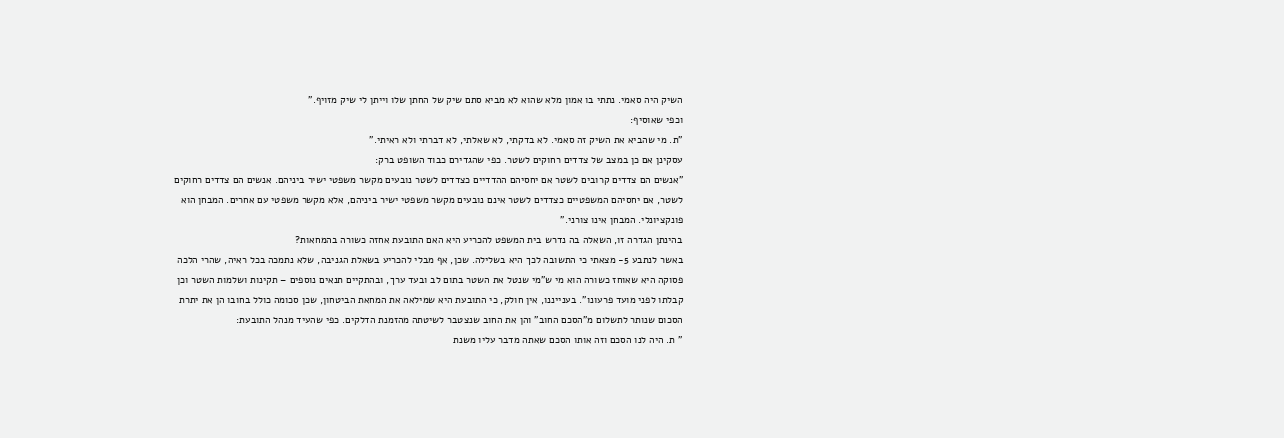השיק היה סאמי. נתתי בו אמון מלא שהוא לא מביא סתם שיק של החתן שלו וייתן לי שיק מזויף."
וכפי שאוסיף:
"ת. מי שהביא את השיק זה סאמי. לא בדקתי, לא שאלתי, לא דברתי ולא ראיתי."
עסקינן אם כן במצב של צדדים רחוקים לשטר. כפי שהגדירם כבוד השופט ברק:
"אנשים הם צדדים קרובים לשטר אם יחסיהם ההדדיים כצדדים לשטר נובעים מקשר משפטי ישיר ביניהם. אנשים הם צדדים רחוקים לשטר, אם יחסיהם המשפטיים כצדדים לשטר אינם נובעים מקשר משפטי ישיר ביניהם, אלא מקשר משפטי עם אחרים. המבחן הוא פונקציונלי. המבחן אינו צורני."
בהינתן הגדרה זו, השאלה בה נדרש בית המשפט להכריע היא האם התובעת אחזה כשורה בהמחאות?
באשר לנתבע 5- מצאתי כי התשובה לכך היא בשלילה. שכן, אף מבלי להכריע בשאלת הגניבה, שלא נתמכה בכל ראיה, שהרי הלכה פסוקה היא שאוחז כשורה הוא מי ש"מי שנטל את השטר בתום לב ובעד ערך, ובהתקיים תנאים נוספים – תקינות ושלמות השטר וכן קבלתו לפני מועד פרעונו". בענייננו, אין חולק, כי התובעת היא שמילאה את המחאת הביטחון, שכן סכומה כולל בחובו הן את יתרת הסכום שנותר לתשלום מ"הסכם החוב" והן את החוב שנצטבר לשיטתה מהזמנת הדלקים. כפי שהעיד מנהל התובעת:
" ת. היה לנו הסכם וזה אותו הסכם שאתה מדבר עליו משנת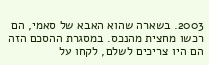2003. בשארה שהוא האבא של סאמי, הם רכשו מחצית מהנכס. במסגרת ההסכם הזה הם היו צריכים לשלם, לקחו על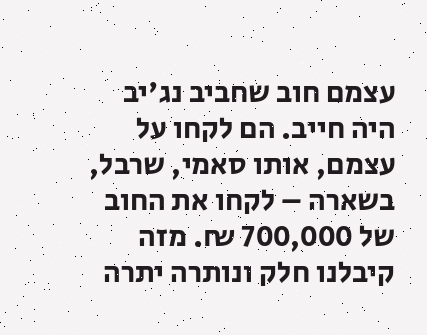עצמם חוב שחביב נג'יב היה חייב. הם לקחו על עצמם, אותו סאמי, שרבל, בשארה – לקחו את החוב של 700,000 ₪. מזה קיבלנו חלק ונותרה יתרה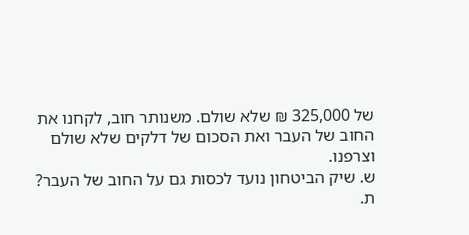של 325,000 ₪ שלא שולם. משנותר חוב, לקחנו את החוב של העבר ואת הסכום של דלקים שלא שולם וצרפנו.
ש. שיק הביטחון נועד לכסות גם על החוב של העבר?
ת.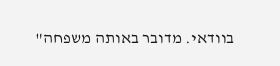בוודאי. מדובר באותה משפחה"